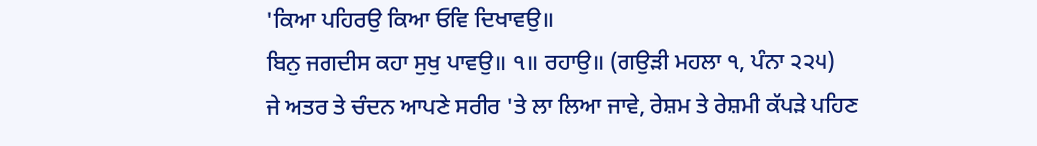'ਕਿਆ ਪਹਿਰਉ ਕਿਆ ਓਵਿ ਦਿਖਾਵਉ॥
ਬਿਨੁ ਜਗਦੀਸ ਕਹਾ ਸੁਖੁ ਪਾਵਉ॥ ੧॥ ਰਹਾਉ॥ (ਗਉੜੀ ਮਹਲਾ ੧, ਪੰਨਾ ੨੨੫)
ਜੇ ਅਤਰ ਤੇ ਚੰਦਨ ਆਪਣੇ ਸਰੀਰ 'ਤੇ ਲਾ ਲਿਆ ਜਾਵੇ, ਰੇਸ਼ਮ ਤੇ ਰੇਸ਼ਮੀ ਕੱਪੜੇ ਪਹਿਣ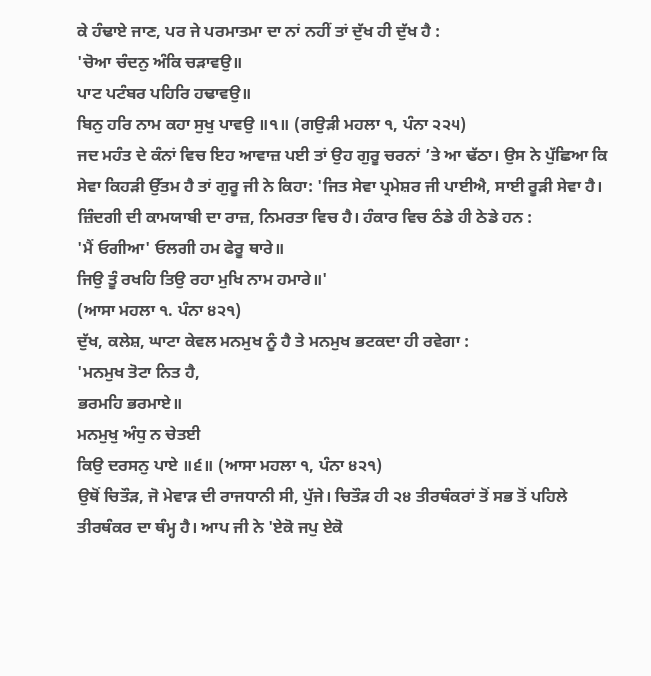ਕੇ ਹੰਢਾਏ ਜਾਣ, ਪਰ ਜੇ ਪਰਮਾਤਮਾ ਦਾ ਨਾਂ ਨਹੀਂ ਤਾਂ ਦੁੱਖ ਹੀ ਦੁੱਖ ਹੈ :
'ਚੋਆ ਚੰਦਨੁ ਅੰਕਿ ਚੜਾਵਉ॥
ਪਾਟ ਪਟੰਬਰ ਪਹਿਰਿ ਹਢਾਵਉ॥
ਬਿਨੁ ਹਰਿ ਨਾਮ ਕਹਾ ਸੁਖੁ ਪਾਵਉ ॥੧॥ (ਗਉੜੀ ਮਹਲਾ ੧, ਪੰਨਾ ੨੨੫)
ਜਦ ਮਹੰਤ ਦੇ ਕੰਨਾਂ ਵਿਚ ਇਹ ਆਵਾਜ਼ ਪਈ ਤਾਂ ਉਹ ਗੁਰੂ ਚਰਨਾਂ ’ਤੇ ਆ ਢੱਠਾ। ਉਸ ਨੇ ਪੁੱਛਿਆ ਕਿ ਸੇਵਾ ਕਿਹੜੀ ਉੱਤਮ ਹੈ ਤਾਂ ਗੁਰੂ ਜੀ ਨੇ ਕਿਹਾ: 'ਜਿਤ ਸੇਵਾ ਪ੍ਰਮੇਸ਼ਰ ਜੀ ਪਾਈਐ, ਸਾਈ ਰੂੜੀ ਸੇਵਾ ਹੈ। ਜ਼ਿੰਦਗੀ ਦੀ ਕਾਮਯਾਬੀ ਦਾ ਰਾਜ਼, ਨਿਮਰਤਾ ਵਿਚ ਹੈ। ਹੰਕਾਰ ਵਿਚ ਠੰਡੇ ਹੀ ਠੇਡੇ ਹਨ :
'ਮੈਂ ਓਗੀਆ' ਓਲਗੀ ਹਮ ਫੇਰੂ ਥਾਰੇ॥
ਜਿਉ ਤੂੰ ਰਖਹਿ ਤਿਉ ਰਹਾ ਮੁਖਿ ਨਾਮ ਹਮਾਰੇ॥'
(ਆਸਾ ਮਹਲਾ ੧. ਪੰਨਾ ੪੨੧)
ਦੁੱਖ, ਕਲੇਸ਼, ਘਾਟਾ ਕੇਵਲ ਮਨਮੁਖ ਨੂੰ ਹੈ ਤੇ ਮਨਮੁਖ ਭਟਕਦਾ ਹੀ ਰਵੇਗਾ :
'ਮਨਮੁਖ ਤੋਟਾ ਨਿਤ ਹੈ,
ਭਰਮਹਿ ਭਰਮਾਏ॥
ਮਨਮੁਖੁ ਅੰਧੁ ਨ ਚੇਤਈ
ਕਿਉ ਦਰਸਨੁ ਪਾਏ ॥੬॥ (ਆਸਾ ਮਹਲਾ ੧, ਪੰਨਾ ੪੨੧)
ਉਥੋਂ ਚਿਤੌੜ, ਜੋ ਮੇਵਾੜ ਦੀ ਰਾਜਧਾਨੀ ਸੀ, ਪੁੱਜੇ। ਚਿਤੌੜ ਹੀ ੨੪ ਤੀਰਥੰਕਰਾਂ ਤੋਂ ਸਭ ਤੋਂ ਪਹਿਲੇ ਤੀਰਥੰਕਰ ਦਾ ਥੰਮ੍ਹ ਹੈ। ਆਪ ਜੀ ਨੇ 'ਏਕੋ ਜਪੁ ਏਕੋ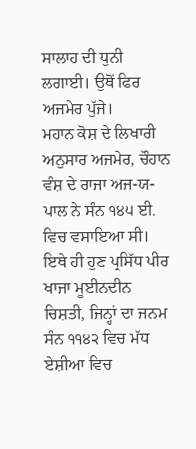ਸਾਲਾਹ ਦੀ ਧੁਨੀ ਲਗਾਈ। ਉਥੋਂ ਫਿਰ ਅਜਮੇਰ ਪੁੱਜੇ।
ਮਹਾਨ ਕੋਸ਼ ਦੇ ਲਿਖਾਰੀ ਅਨੁਸਾਰ ਅਜਮੇਰ, ਚੌਹਾਨ ਵੰਸ਼ ਦੇ ਰਾਜਾ ਅਜ-ਯ- ਪਾਲ ਨੇ ਸੰਨ ੧੪੫ ਈ. ਵਿਚ ਵਸਾਇਆ ਸੀ। ਇਥੇ ਹੀ ਹੁਣ ਪ੍ਰਸਿੱਧ ਪੀਰ ਖਾਜਾ ਮੂਈਨਦੀਨ ਚਿਸ਼ਤੀ, ਜਿਨ੍ਹਾਂ ਦਾ ਜਨਮ ਸੰਨ ੧੧੪੨ ਵਿਚ ਮੱਧ ਏਸ਼ੀਆ ਵਿਚ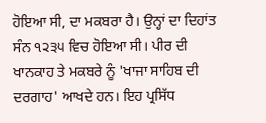ਹੋਇਆ ਸੀ, ਦਾ ਮਕਬਰਾ ਹੈ। ਉਨ੍ਹਾਂ ਦਾ ਦਿਹਾਂਤ ਸੰਨ ੧੨੩੫ ਵਿਚ ਹੋਇਆ ਸੀ। ਪੀਰ ਦੀ ਖਾਨਕਾਹ ਤੇ ਮਕਬਰੇ ਨੂੰ 'ਖਾਜਾ ਸਾਹਿਬ ਦੀ ਦਰਗਾਹ' ਆਖਦੇ ਹਨ। ਇਹ ਪ੍ਰਸਿੱਧ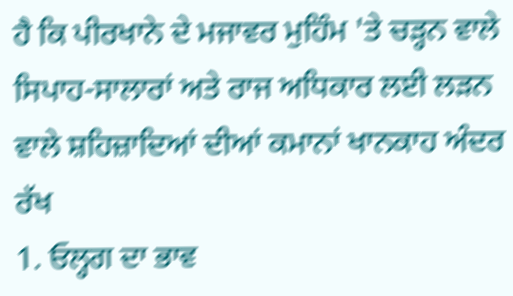ਹੈ ਕਿ ਪੀਰਖਾਨੇ ਦੇ ਮਜਾਵਰ ਮੁਹਿੰਮ 'ਤੇ ਚੜ੍ਹਨ ਵਾਲੇ ਸਿਪਾਹ-ਸਾਲਾਰਾਂ ਅਤੇ ਰਾਜ ਅਧਿਕਾਰ ਲਈ ਲੜਨ ਵਾਲੇ ਸ਼ਹਿਜ਼ਾਦਿਆਂ ਦੀਆਂ ਕਮਾਨਾਂ ਖਾਨਕਾਹ ਅੰਦਰ ਰੱਖ
1. ਓਲ੍ਹਗ ਦਾ ਭਾਵ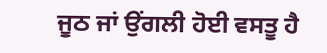ਜੂਠ ਜਾਂ ਉਂਗਲੀ ਹੋਈ ਵਸਤੂ ਹੈ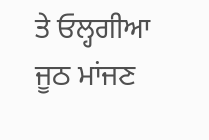ਤੇ ਓਲ੍ਹਗੀਆ ਜੂਠ ਮਾਂਜਣ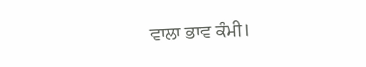ਵਾਲਾ ਭਾਵ ਕੰਮੀ।